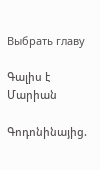Выбрать главу

Գալիս է Մարիան

Գոդոնինայից.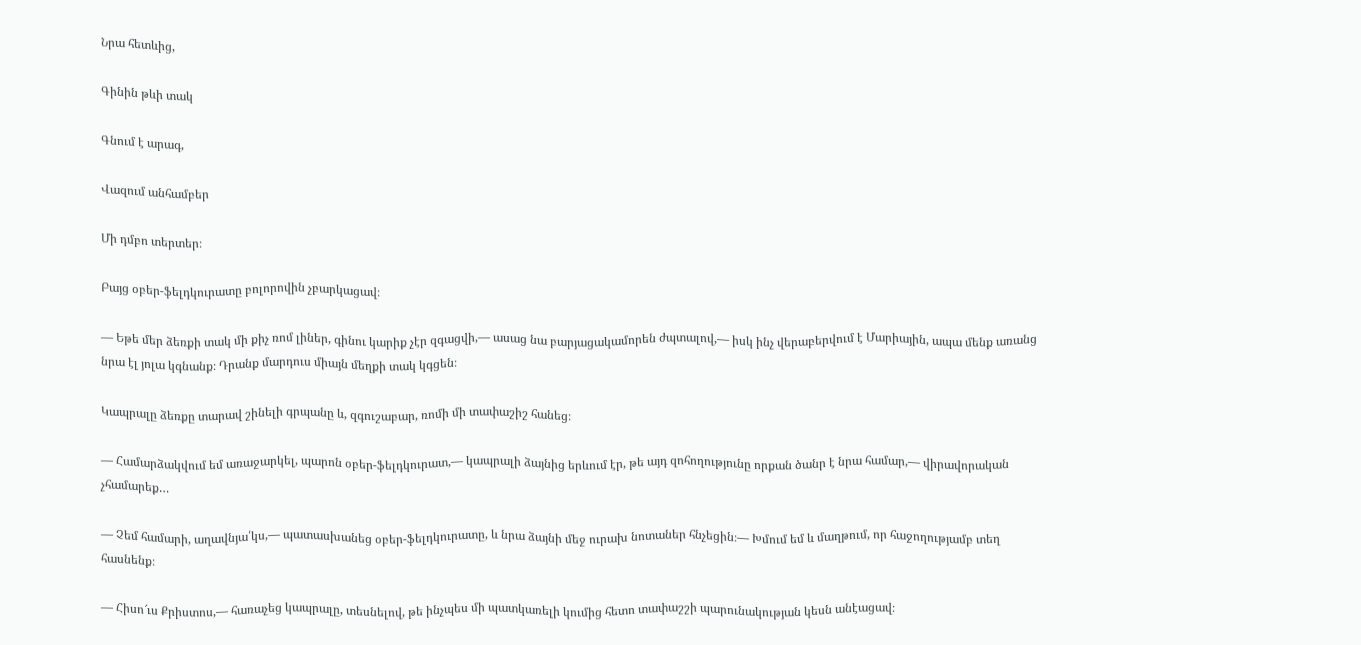Նրա հետևից,

Գինին թևի տակ

Գնում է արագ,

Վազում անհամբեր

Մի դմբո տերտեր։

Բայց օբեր-ֆելդկուրատը բոլորովին չբարկացավ։

— Եթե մեր ձեռքի տակ մի քիչ ռոմ լիներ, գինու կարիք չէր զգացվի,— ասաց նա բարյացակամորեն ժպտալով,— իսկ ինչ վերաբերվում է Մարիային, ապա մենք առանց նրա էլ յոլա կգնանք։ Դրանք մարդուս միայն մեղքի տակ կգցեն։

Կապրալը ձեռքը տարավ շինելի գրպանը և, զգուշաբար, ռոմի մի տափաշիշ հանեց։

— Համարձակվում եմ առաջարկել, պարոն օբեր-ֆելդկուրատ,— կապրալի ձայնից երևում էր, թե այդ զոհողությունը որքան ծանր է նրա համար,— վիրավորական չհամարեք…

― Չեմ համարի, աղավնյա՛կս,— պատասխանեց օբեր-ֆելդկուրատը, և նրա ձայնի մեջ ուրախ նոտաներ հնչեցին։— Խմում եմ և մաղթում, որ հաջողությամբ տեղ հասնենք։

— Հիսո՜ւս Քրիստոս,— հառաչեց կապրալը, տեսնելով, թե ինչպես մի պատկառելի կումից հետո տափաշշի պարունակության կեսն անէացավ։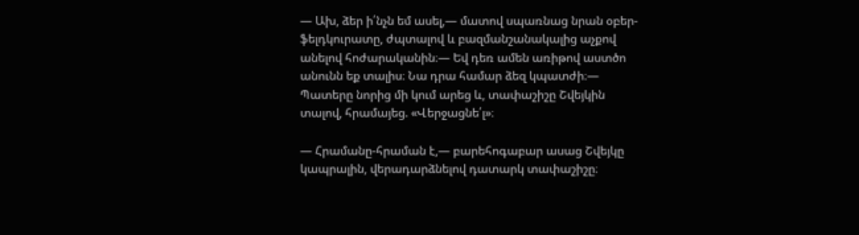— Ախ, ձեր ի՛նչն եմ ասել,— մատով սպառնաց նրան օբեր-ֆելդկուրատը, ժպտալով և բազմանշանակալից աչքով անելով հոժարականին։— Եվ դեռ ամեն առիթով աստծո անունն եք տալիս։ Նա դրա համար ձեզ կպատժի։— Պատերը նորից մի կում արեց և, տափաշիշը Շվեյկին տալով, հրամայեց. «Վերջացնե՛լ»։

— Հրամանը-հրաման է,— բարեհոգաբար ասաց Շվեյկը կապրալին, վերադարձնելով դատարկ տափաշիշը։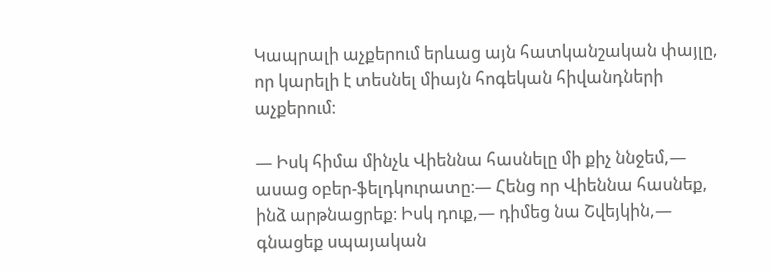Կապրալի աչքերում երևաց այն հատկանշական փայլը, որ կարելի է տեսնել միայն հոգեկան հիվանդների աչքերում։

— Իսկ հիմա մինչև Վիեննա հասնելը մի քիչ ննջեմ,— ասաց օբեր-ֆելդկուրատը։— Հենց որ Վիեննա հասնեք, ինձ արթնացրեք։ Իսկ դուք,— դիմեց նա Շվեյկին,— գնացեք սպայական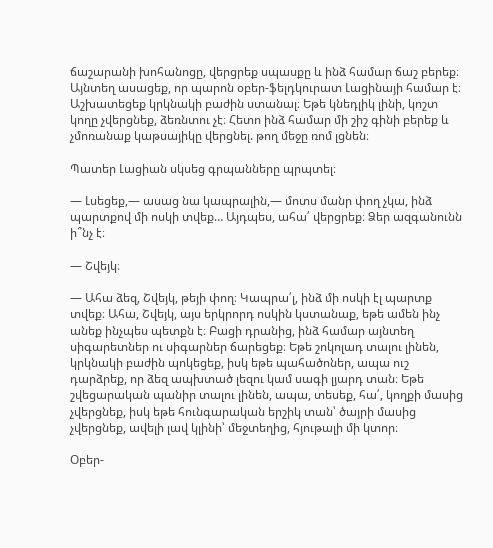ճաշարանի խոհանոցը, վերցրեք սպասքը և ինձ համար ճաշ բերեք։ Այնտեղ ասացեք, որ պարոն օբեր-ֆելդկուրատ Լացինայի համար է։ Աշխատեցեք կրկնակի բաժին ստանալ։ Եթե կնեդլիկ լինի, կոշտ կողը չվերցնեք, ձեռնտու չէ։ Հետո ինձ համար մի շիշ գինի բերեք և չմոռանաք կաթսայիկը վերցնել. թող մեջը ռոմ լցնեն։

Պատեր Լացիան սկսեց գրպանները պրպտել։

— Լսեցեք,— ասաց նա կապրալին,— մոտս մանր փող չկա, ինձ պարտքով մի ոսկի տվեք… Այդպես, ահա՛ վերցրեք։ Ձեր ազգանունն ի՞նչ է։

— Շվեյկ։

— Ահա ձեզ, Շվեյկ, թեյի փող։ Կապրա՛լ, ինձ մի ոսկի էլ պարտք տվեք։ Ահա, Շվեյկ, այս երկրորդ ոսկին կստանաք, եթե ամեն ինչ անեք ինչպես պետքն է։ Բացի դրանից, ինձ համար այնտեղ սիգարետներ ու սիգարներ ճարեցեք։ Եթե շոկոլադ տալու լինեն, կրկնակի բաժին պոկեցեք, իսկ եթե պահածոներ, ապա ուշ դարձրեք, որ ձեզ ապխտած լեզու կամ սագի լյարդ տան։ Եթե շվեցարական պանիր տալու լինեն, ապա, տեսեք, հա՛, կողքի մասից չվերցնեք, իսկ եթե հունգարական երշիկ տան՝ ծայրի մասից չվերցնեք, ավելի լավ կլինի՝ մեջտեղից, հյութալի մի կտոր։

Օբեր-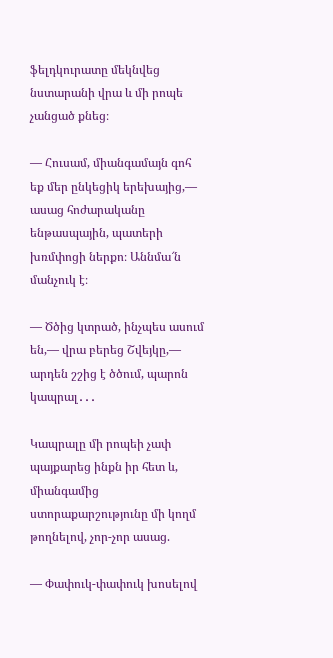ֆելդկուրատը մեկնվեց նստարանի վրա և մի րոպե չանցած քնեց։

— Հուսամ, միանգամայն գոհ եք մեր ընկեցիկ երեխայից,— ասաց հոժարականը ենթասպային, պատերի խռմփոցի ներքո։ Աննմա՜ն մանչուկ է։

— Ծծից կտրած, ինչպես ասում են,— վրա բերեց Շվեյկը,— արդեն շշից է ծծում, պարոն կապրալ․․․

Կապրալը մի րոպեի չափ պայքարեց ինքն իր հետ և, միանգամից ստորաքարշությունը մի կողմ թողնելով, չոր-չոր ասաց.

— Փափուկ-փափուկ խոսելով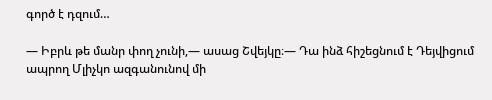գործ է դզում…

— Իբրև թե մանր փող չունի,— ասաց Շվեյկը։— Դա ինձ հիշեցնում է Դեյվիցում ապրող Մլիչկո ազգանունով մի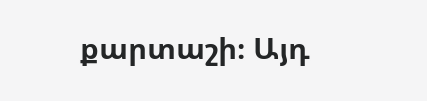քարտաշի։ Այդ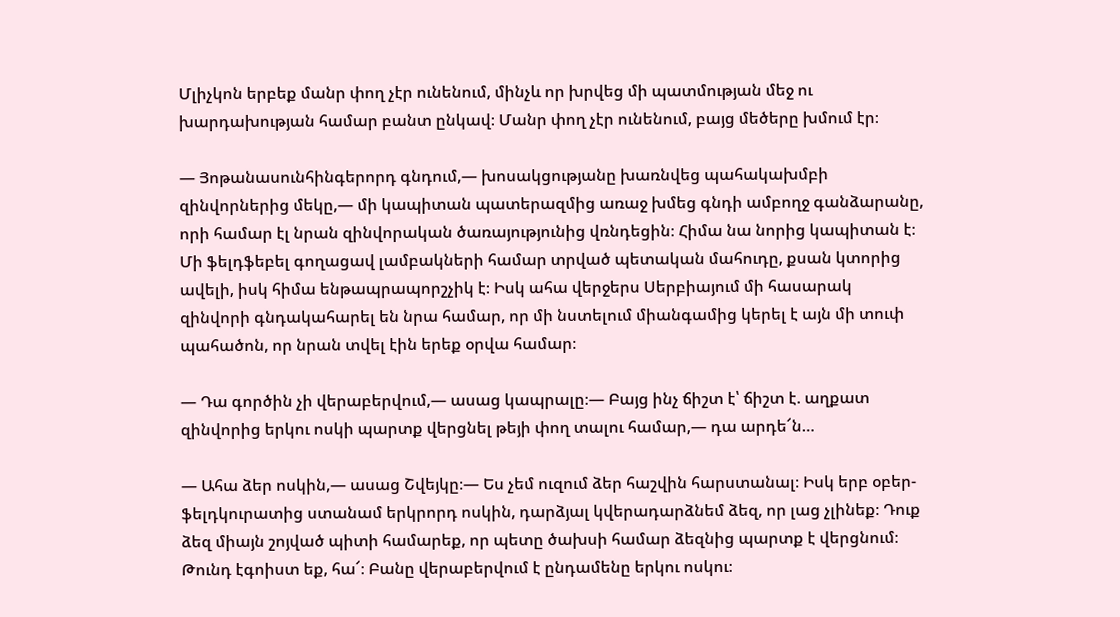Մլիչկոն երբեք մանր փող չէր ունենում, մինչև որ խրվեց մի պատմության մեջ ու խարդախության համար բանտ ընկավ։ Մանր փող չէր ունենում, բայց մեծերը խմում էր։

— Յոթանասունհինգերորդ գնդում,— խոսակցությանը խառնվեց պահակախմբի զինվորներից մեկը,— մի կապիտան պատերազմից առաջ խմեց գնդի ամբողջ գանձարանը, որի համար էլ նրան զինվորական ծառայությունից վռնդեցին։ Հիմա նա նորից կապիտան է։ Մի ֆելդֆեբել գողացավ լամբակների համար տրված պետական մահուդը, քսան կտորից ավելի, իսկ հիմա ենթապրապորշչիկ է։ Իսկ ահա վերջերս Սերբիայում մի հասարակ զինվորի գնդակահարել են նրա համար, որ մի նստելում միանգամից կերել է այն մի տուփ պահածոն, որ նրան տվել էին երեք օրվա համար։

— Դա գործին չի վերաբերվում,— ասաց կապրալը։— Բայց ինչ ճիշտ է՝ ճիշտ է. աղքատ զինվորից երկու ոսկի պարտք վերցնել թեյի փող տալու համար,— դա արդե՜ն…

— Ահա ձեր ոսկին,— ասաց Շվեյկը։— Ես չեմ ուզում ձեր հաշվին հարստանալ։ Իսկ երբ օբեր-ֆելդկուրատից ստանամ երկրորդ ոսկին, դարձյալ կվերադարձնեմ ձեզ, որ լաց չլինեք։ Դուք ձեզ միայն շոյված պիտի համարեք, որ պետը ծախսի համար ձեզնից պարտք է վերցնում։ Թունդ էգոիստ եք, հա՜։ Բանը վերաբերվում է ընդամենը երկու ոսկու։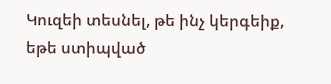Կուզեի տեսնել, թե ինչ կերգեիք, եթե ստիպված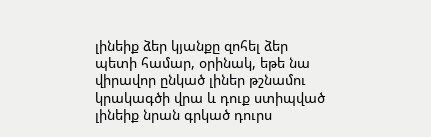լինեիք ձեր կյանքը զոհել ձեր պետի համար, օրինակ, եթե նա վիրավոր ընկած լիներ թշնամու կրակագծի վրա և դուք ստիպված լինեիք նրան գրկած դուրս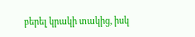բերել կրակի տակից, իսկ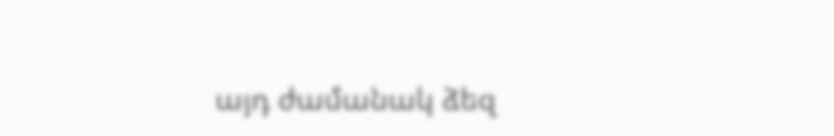այդ ժամանակ ձեզ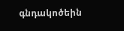գնդակոծեին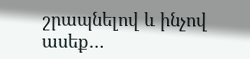շրապնելով և ինչով ասեք…